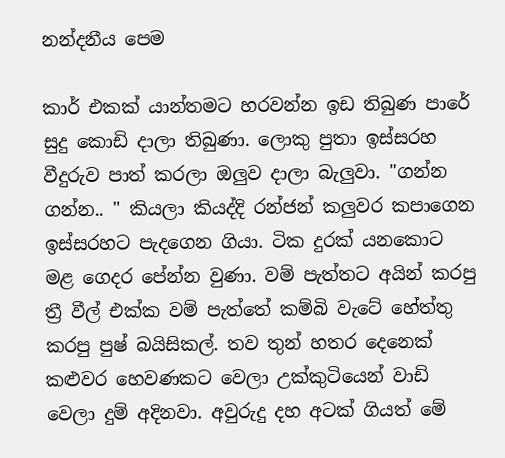නන්දනීය පෙම

කාර් එකක් යාන්තමට හරවන්න ඉඩ තිබුණ පාරේ සුදු කොඩි දාලා තිබුණා. ලොකු පුතා ඉස්සරහ වීදුරුව පාත් කරලා ඔලුව දාලා බැලුවා. "ගන්න ගන්න.. " කියලා කියද්දි රන්ජන් කලුවර කපාගෙන ඉස්සරහට පැදගෙන ගියා. ටික දුරක් යනකොට මළ ගෙදර පේන්න වුණා. වම් පැත්තට අයින් කරපු ත්‍රී වීල් එක්ක වම් පැත්තේ කම්බි වැටේ හේත්තු කරපු පුෂ් බයිසිකල්. තව තුන් හතර දෙනෙක් කළුවර හෙවණකට වෙලා උක්කුටියෙන් වාඩි වෙලා දුම් අදිනවා. අවුරුදු දහ අටක් ගියත් මේ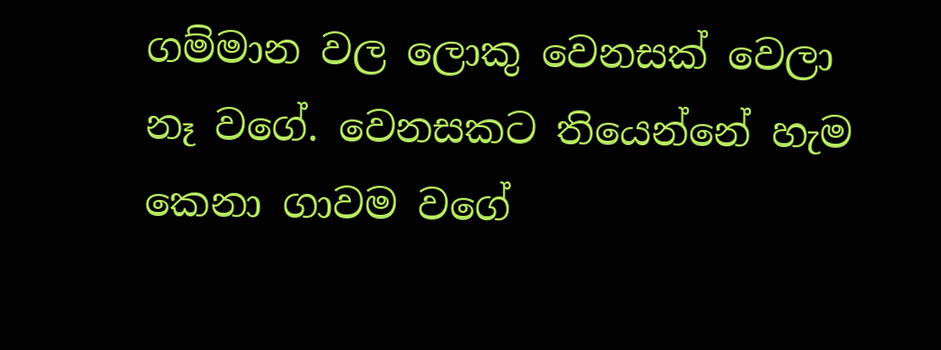ගම්මාන වල ලොකු වෙනසක් වෙලා නෑ වගේ. වෙනසකට තියෙන්නේ හැම කෙනා ගාවම වගේ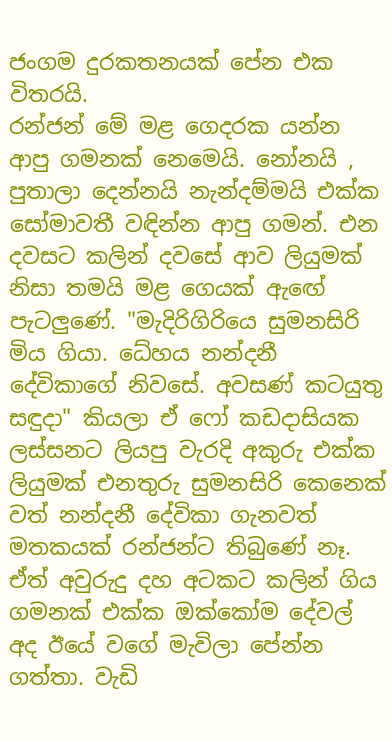ජංගම දුරකතනයක් පේන එක විතරයි.
රන්ජන් මේ මළ ගෙදරක යන්න ආපු ගමනක් නෙමෙයි. නෝනයි , පුතාලා දෙන්නයි නැන්දම්මයි එක්ක සෝමාවතී වඳින්න ආපු ගමන්. එන දවසට කලින් දවසේ ආව ලියුමක් නිසා තමයි මළ ගෙයක් ඇඟේ පැටලුණේ. "මැදිරිගිරියෙ සුමනසිරි මිය ගියා. ධේහය නන්දනී දේවිකාගේ නිවසේ. අවසණ් කටයුතු සඳුදා" කියලා ඒ ෆෝ කඩදාසියක ලස්සනට ලියපු වැරදි අකුරු එක්ක ලියුමක් එනතුරු සුමනසිරි කෙනෙක් වත් නන්දනී දේවිකා ගැනවත් මතකයක් රන්ජන්ට තිබුණේ නෑ. ඒත් අවුරුදු දහ අටකට කලින් ගිය ගමනක් එක්ක ඔක්කෝම දේවල් අද ඊයේ වගේ මැවිලා පේන්න ගත්තා. වැඩි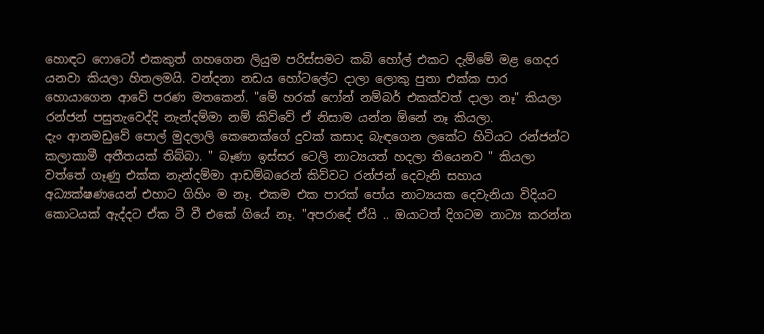හොඳට ෆොටෝ එකකුත් ගහගෙන ලියුම පරිස්සමට කබි හෝල් එකට දැම්මේ මළ ගෙදර යනවා කියලා හිතලමයි. වන්දනා නඩය හෝටලේට දාලා ලොකු පුතා එක්ක පාර හොයාගෙන ආවේ පරණ මතකෙන්. "මේ හරක් ෆෝන් නම්බර් එකක්වත් දාලා නෑ" කියලා රන්ජන් පසුතැවෙද්දි නැන්දම්මා නම් කිව්වේ ඒ නිසාම යන්න ඕනේ නෑ කියලා.
දැං ආනමඩුවේ පොල් මුදලාලි කෙනෙක්ගේ දුවක් කසාද බැඳගෙන ලකේට හිටියට රන්ජන්ට කලාකාමී අතීතයක් තිබ්බා. " බෑණා ඉස්සර ටෙලි නාට්‍යයත් හදලා තියෙනව " කියලා වත්‍තේ ගෑණු එක්ක නැන්දම්මා ආඩම්බරෙන් කිව්වට රන්ජන් දෙවැනි සහාය අධ්‍යක්ෂණයෙන් එහාට ගිහිං ම නෑ. එකම එක පාරක් පෝය නාට්‍යයක දෙවැනියා විදියට කොටයක් ඇද්දට ඒක ටී වී එකේ ගියේ නෑ. "අපරාදේ ඒයි .. ඔයාටත් දිගටම නාට්‍ය කරන්න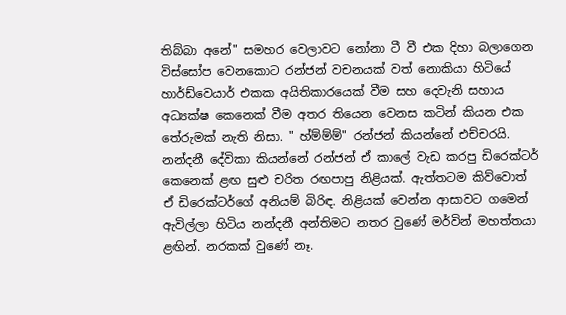තිබ්බා අනේ" සමහර වෙලාවට නෝනා ටී වී එක දිහා බලාගෙන විස්සෝප වෙනකොට රන්ජන් වචනයක් වත් නොකියා හිටියේ හාර්ඩ්වෙයාර් එකක අයිතිකාරයෙක් වීම සහ දෙවැනි සහාය අධ්‍යක්ෂ කෙනෙක් වීම අතර තියෙන වෙනස කටින් කියන එක තේරුමක් නැති නිසා. " හ්ම්ම්ම්" රන්ජන් කියන්නේ එච්චරයි.
නන්දනී දේවිකා කියන්නේ රන්ජන් ඒ කාලේ වැඩ කරපු ඩිරෙක්ටර් කෙනෙක් ළඟ සුළු චරිත රඟපාපු නිළියක්. ඇත්තටම කිව්වොත් ඒ ඩිරෙක්ටර්ගේ අනියම් බිරිඳ. නිළියක් වෙන්න ආසාවට ගමෙන් ඇවිල්ලා හිටිය නන්දනී අන්තිමට නතර වුණේ මර්වින් මහත්තයා ළඟින්. නරකක් වුණේ නෑ.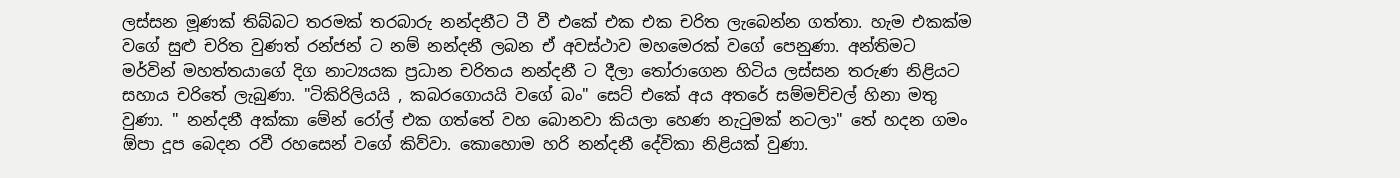ලස්සන මූණක් තිබ්බට තරමක් තරබාරු නන්දනීට ටී වී එකේ එක එක චරිත ලැබෙන්න ගත්තා. හැම එකක්ම වගේ සුළු චරිත වුණත් රන්ජන් ට නම් නන්දනී ලබන ඒ අවස්ථාව මහමෙරක් වගේ පෙනුණා. අන්තිමට මර්වින් මහත්තයාගේ දිග නාට්‍යයක ප්‍රධාන චරිතය නන්දනී ට දීලා තෝරාගෙන හිටිය ලස්සන තරුණ නිළියට සහාය චරිතේ ලැබුණා. "ටිකිරිලියයි , කබරගොයයි වගේ බං" සෙට් එකේ අය අතරේ සම්මච්චල් හිනා මතු වුණා. " නන්දනී අක්කා මේන් රෝල් එක ගත්‍තේ වහ බොනවා කියලා හෙණ නැටුමක් නටලා" තේ හදන ගමං ඕපා දූප බෙදන රවී රහසෙන් වගේ කිව්වා. කොහොම හරි නන්දනී දේවිකා නිළියක් වුණා.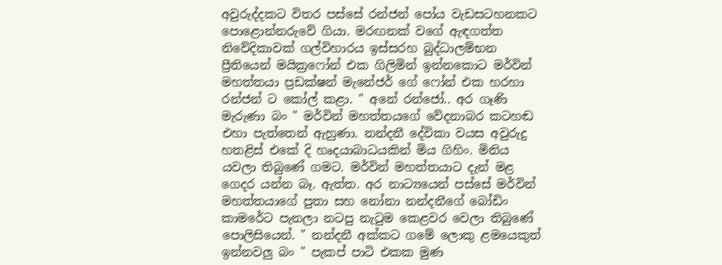අවුරුද්දකට විතර පස්සේ රන්ජන් පෝය වැඩසටහනකට පොළොන්නරුවේ ගියා. මරඟනක් වගේ ඇඳගත්ත නිවේදිකාවක් ගල්විහාරය ඉස්සරහ බුද්ධාලම්භන ප්‍රීතියෙන් මයික්‍රෆෝන් එක ගිලිමින් ඉන්නකොට මර්වින් මහත්තයා ප්‍රඩක්ෂන් මැනේජර් ගේ ෆෝන් එක හරහා රන්ජන් ට කෝල් කළා. " අනේ රන්ජෝ.. අර ගෑණි මැරුණා බං " මර්වින් මහත්‍තයගේ වේදනාබර කටහඬ එහා පැත්තෙන් ඇහුණා. නන්දනී දේවිකා වයස අවුරුදු හතළිස් එකේ දි හෘදයාබාධයකින් මිය ගිහිං. මිනිය යවලා තිබුණේ ගමට. මර්වින් මහත්තයාට දැන් මළ ගෙදර යන්න බෑ. ඇත්ත. අර නාට්‍යයෙන් පස්සේ මර්වින් මහත්තයාගේ පුතා සහ නෝනා නන්දනීගේ බෝඩිං කාමරේට පැනලා නටපු නැටුම කෙළවර වෙලා තිබුණේ පොලිසියෙන්. " නන්දනී අක්කට ගමේ ලොකු ළමයෙකුත් ඉන්නවලු බං " පැකප් පාටි එකක මුණ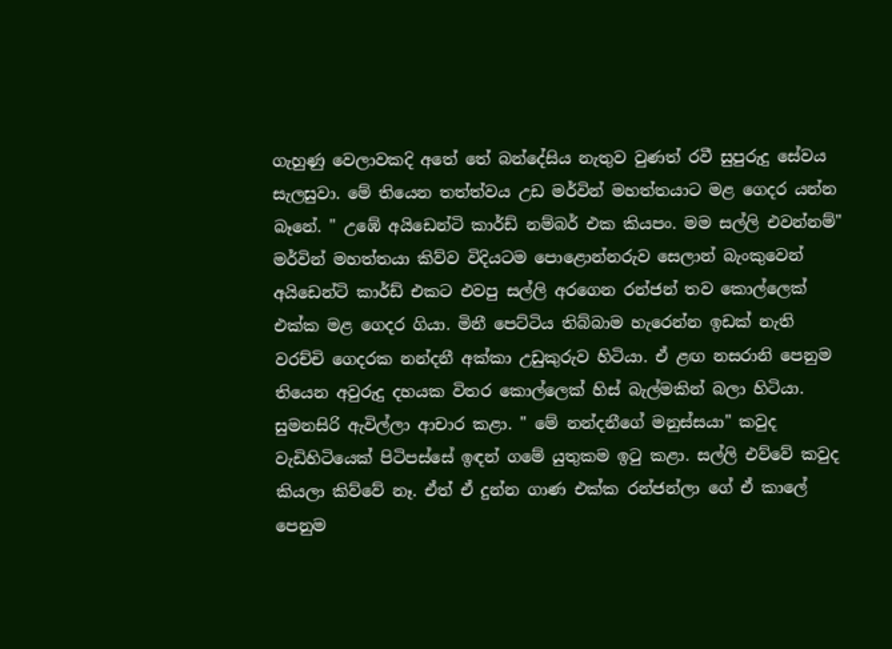ගැහුණු වෙලාවකදි අතේ තේ බන්දේසිය නැතුව වුණත් රවී සුපුරුදු සේවය සැලසුවා. මේ තියෙන තත්ත්වය උඩ මර්වින් මහත්තයාට මළ ගෙදර යන්න බෑනේ. " උඹේ අයිඩෙන්ටි කාර්ඩ් නම්බර් එක කියපං. මම සල්ලි එවන්නම්" මර්වින් මහත්තයා කිව්ව විදියටම පොළොන්නරුව සෙලාන් බැංකුවෙන් අයිඩෙන්ටි කාර්ඩ් එකට එවපු සල්ලි අරගෙන රන්ජන් තව කොල්ලෙක් එක්ක මළ ගෙදර ගියා. මිනී පෙට්ටිය තිබ්බාම හැරෙන්න ඉඩක් නැති වරච්චි ගෙදරක නන්දනී අක්කා උඩුකුරුව හිටියා. ඒ ළඟ නසරානි පෙනුම තියෙන අවුරුදු දහයක විතර කොල්ලෙක් හිස් බැල්මකින් බලා හිටියා. සුමනසිරි ඇවිල්ලා ආචාර කළා. " මේ නන්දනීගේ මනුස්සයා" කවුද වැඩිහිටියෙක් පිටිපස්සේ ඉඳන් ගමේ යුතුකම ඉටු කළා. සල්ලි එව්වේ කවුද කියලා කිව්වේ නෑ. ඒත් ඒ දුන්න ගාණ එක්ක රන්ජන්ලා ගේ ඒ කාලේ පෙනුම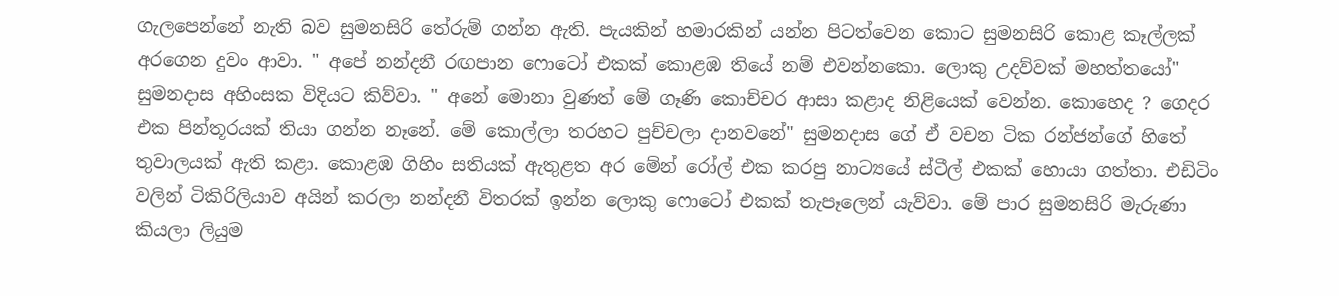ගැලපෙන්නේ නැති බව සුමනසිරි තේරුම් ගන්න ඇති. පැයකින් හමාරකින් යන්න පිටත්වෙන කොට සුමනසිරි කොළ කෑල්ලක් අරගෙන දුවං ආවා. " අපේ නන්දනී රඟපාන ෆොටෝ එකක් කොළඹ තියේ නම් එවන්නකො. ලොකු උදව්වක් මහත්තයෝ" සුමනදාස අහිංසක විදියට කිව්වා. " අනේ මොනා වුණත් මේ ගෑණි කොච්චර ආසා කළාද නිළියෙක් වෙන්න. කොහෙද ? ගෙදර එක පින්තූරයක් තියා ගන්න නෑනේ. මේ කොල්ලා තරහට පුච්චලා දානවනේ" සුමනදාස ගේ ඒ වචන ටික රන්ජන්ගේ හිතේ තුවාලයක් ඇති කළා. කොළඹ ගිහිං සතියක් ඇතුළත අර මේන් රෝල් එක කරපු නාට්‍යයේ ස්ටීල් එකක් හොයා ගත්තා. එඩිටිං වලින් ටිකිරිලියාව අයින් කරලා නන්දනී විතරක් ඉන්න ලොකු ෆොටෝ එකක් තැපෑලෙන් යැව්වා. මේ පාර සුමනසිරි මැරුණා කියලා ලියුම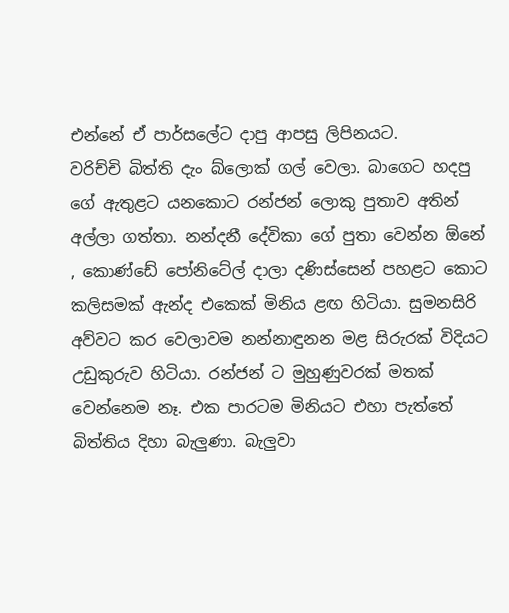එන්නේ ඒ පාර්සලේට දාපු ආපසු ලිපිනයට.
වරිච්චි බිත්ති දැං බ්ලොක් ගල් වෙලා. බාගෙට හදපු ගේ ඇතුළට යනකොට රන්ජන් ලොකු පුතාව අතින් අල්ලා ගත්‍තා. නන්දනී දේවිකා ගේ පුතා වෙන්න ඕනේ , කොණ්ඩේ පෝනිටේල් දාලා දණිස්සෙන් පහළට කොට කලිසමක් ඇන්ද එකෙක් මිනිය ළඟ හිටියා. සුමනසිරි අව්වට කර වෙලාවම නන්නාඳුනන මළ සිරුරක් විදියට උඩුකුරුව හිටියා. රන්ජන් ට මුහුණුවරක් මතක් වෙන්නෙම නෑ. එක පාරටම මිනියට එහා පැත්තේ බිත්තිය දිහා බැලුණා. බැලුවා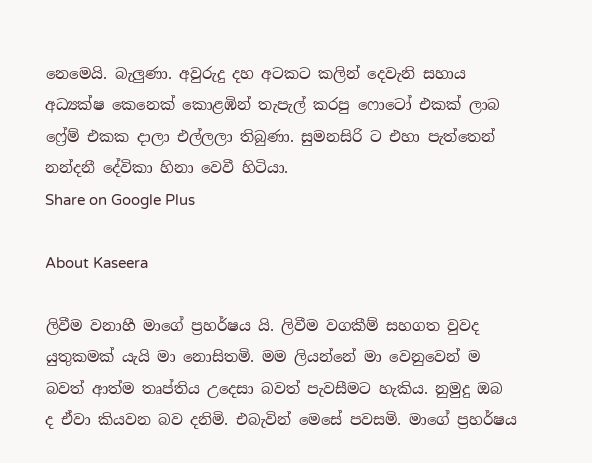නෙමෙයි. බැලුණා. අවුරුදු දහ අටකට කලින් දෙවැනි සහාය අධ්‍යක්ෂ කෙනෙක් කොළඹින් තැපැල් කරපු ෆොටෝ එකක් ලාබ ෆ්‍රේම් එකක දාලා එල්ලලා තිබුණා. සුමනසිරි ට එහා පැත්‍තෙන් නන්දනී දේවිකා හිනා වෙවී හිටියා.
Share on Google Plus

About Kaseera

ලිවීම වනාහී මාගේ ප්‍රහර්ෂය යි. ලිවීම වගකීම් සහගත වුවද යුතුකමක් යැයි මා නොසිතමි. මම ලියන්නේ මා වෙනුවෙන් ම බවත් ආත්ම තෘප්තිය උදෙසා බවත් පැවසීමට හැකිය. නුමුදු ඔබ ද ඒවා කියවන බව දනිමි. එබැවින් මෙසේ පවසමි. මාගේ ප්‍රහර්ෂය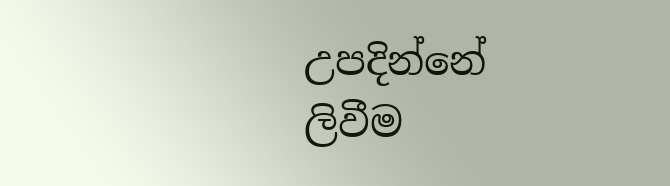උපදින්නේ ලිවීම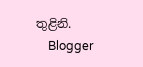තුළිනි.
    Blogger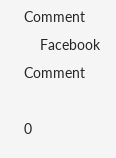Comment
    Facebook Comment

0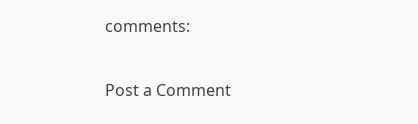comments:

Post a Comment